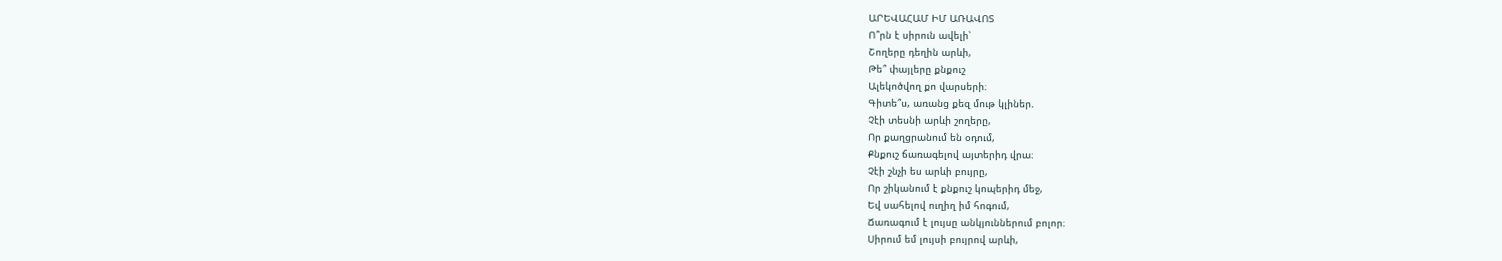ԱՐԵՎԱՀԱՄ ԻՄ ԱՌԱՎՈՏ
Ո՞րն է սիրուն ավելի՝
Շողերը դեղին արևի,
Թե՞ փայլերը քնքուշ
Ալեկոծվող քո վարսերի։
Գիտե՞ս, առանց քեզ մութ կլիներ.
Չէի տեսնի արևի շողերը,
Որ քաղցրանում են օդում,
Քնքուշ ճառագելով այտերիդ վրա։
Չէի շնչի ես արևի բույրը,
Որ շիկանում է քնքուշ կոպերիդ մեջ,
Եվ սահելով ուղիղ իմ հոգում,
Ճառագում է լույսը անկյուններում բոլոր։
Սիրում եմ լույսի բույրով արևի,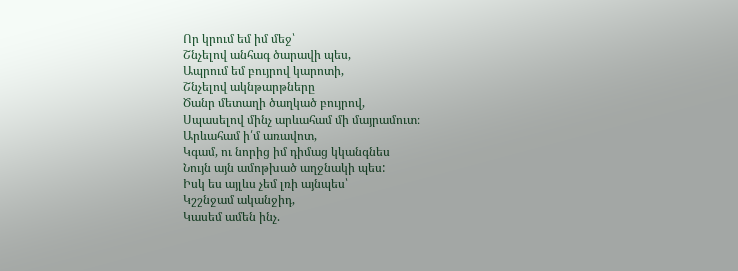Որ կրում եմ իմ մեջ՝
Շնչելով անհագ ծարավի պես,
Ապրում եմ բույրով կարոտի,
Շնչելով ակնթարթները
Ծանր մետաղի ծաղկած բույրով,
Սպասելով մինչ արևահամ մի մայրամուտ։
Արևահամ ի՛մ առավոտ,
Կգամ, ու նորից իմ դիմաց կկանգնես
Նույն այն ամոթխած աղջնակի պես:
Իսկ ես այլևս չեմ լռի այնպես՝
Կշշնջամ ականջիդ,
Կասեմ ամեն ինչ.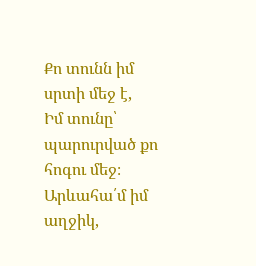Քո տունն իմ սրտի մեջ է,
Իմ տունը՝ պարուրված քո հոգու մեջ։
Արևահա՛մ իմ աղջիկ,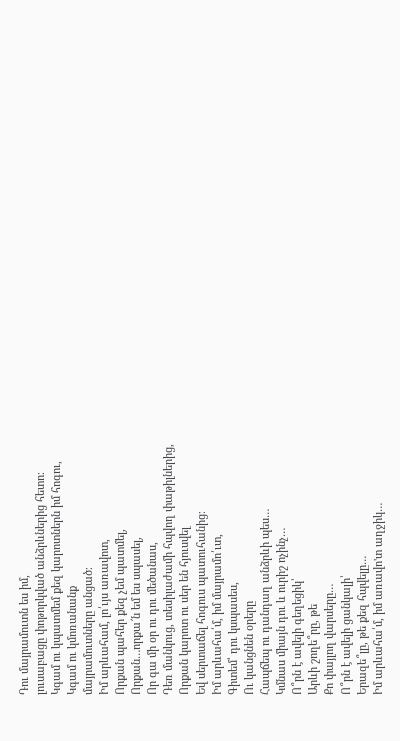Դու մայրամուտն ես իմ,
լուսաբացը փոթորկված անձրևներից հետո։
Կգամ ու կպատմեմ քեզ կարոտներն իմ հոգու,
Կգամ ու կմոռանանք
մայրամուտները անցած։
Իմ արևահամ, լո՛ւյս առավոտ,
Որքան պահեր քեզ չեմ պատմել,
Որքան…որքա՜ն եմ ես սպասել,
Որ գա մի օր ու դու մեծանաս,
Դեռ մանկուց, տեսիլաժամի հպվող փաթիլներից,
Որքան կարոտ ու սեր են հյուսվել
Եվ սերտաճել հոգուս պատուհանից։
Իմ արևահա՛մ, իմ մայրամո՛ւտ,
Գիտեմ՝ դու կսպասես,
Ու կանցնեն օրերը
Հապճեպ ու դանդաղ անձրևի պես…
Կմնաս միայն դու և ուրիշ ոչինչ…
Ո՞րն է ավելի գեղեցիկ՝
Արևի շողե՞րը, թե
Քո փայլող վարսերը…
Ո՞րն է ավելի ցանկալի՝
Երազե՞լը, թե քեզ հպվելը…
Իմ արևահա՛մ, իմ առավո'տ աղջիկ…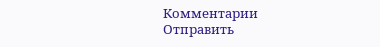Комментарии
Отправить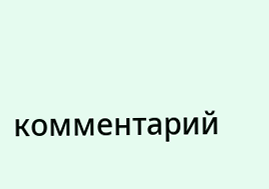комментарий